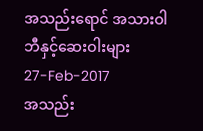အသည်းရောင် အသားဝါဘီနှင့်ဆေးဝါးများ
27-Feb-2017
အသည်း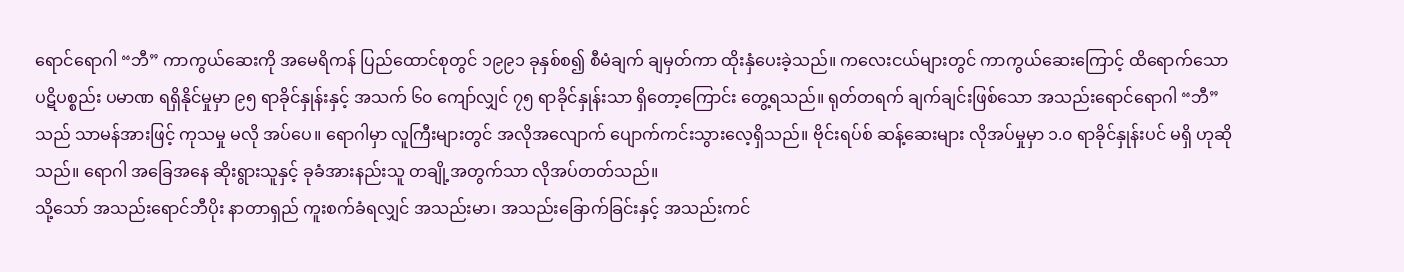ရောင်ရောဂါ “ဘီ” ကာကွယ်ဆေးကို အမေရိကန် ပြည်ထောင်စုတွင် ၁၉၉၁ ခုနှစ်စ၍ စီမံချက် ချမှတ်ကာ ထိုးနှံပေးခဲ့သည်။ ကလေးငယ်များတွင် ကာကွယ်ဆေးကြောင့် ထိရောက်သော ပဋိပစ္စည်း ပမာဏ ရရှိနိုင်မှုမှာ ၉၅ ရာခိုင်နှုန်းနှင့် အသက် ၆၀ ကျော်လျှင် ၇၅ ရာခိုင်နှုန်းသာ ရှိတော့ကြောင်း တွေ့ရသည်။ ရုတ်တရက် ချက်ချင်းဖြစ်သော အသည်းရောင်ရောဂါ “ဘီ” သည် သာမန်အားဖြင့် ကုသမှု မလို အပ်ပေ။ ရောဂါမှာ လူကြီးများတွင် အလိုအလျောက် ပျောက်ကင်းသွားလေ့ရှိသည်။ ဗိုင်းရပ်စ် ဆန့်ဆေးများ လိုအပ်မှုမှာ ၁.၀ ရာခိုင်နှုန်းပင် မရှိ ဟုဆိုသည်။ ရောဂါ အခြေအနေ ဆိုးရွားသူနှင့် ခုခံအားနည်းသူ တချို့အတွက်သာ လိုအပ်တတ်သည်။
သို့သော် အသည်းရောင်ဘီပိုး နာတာရှည် ကူးစက်ခံရလျှင် အသည်းမာ၊ အသည်းခြောက်ခြင်းနှင့် အသည်းကင်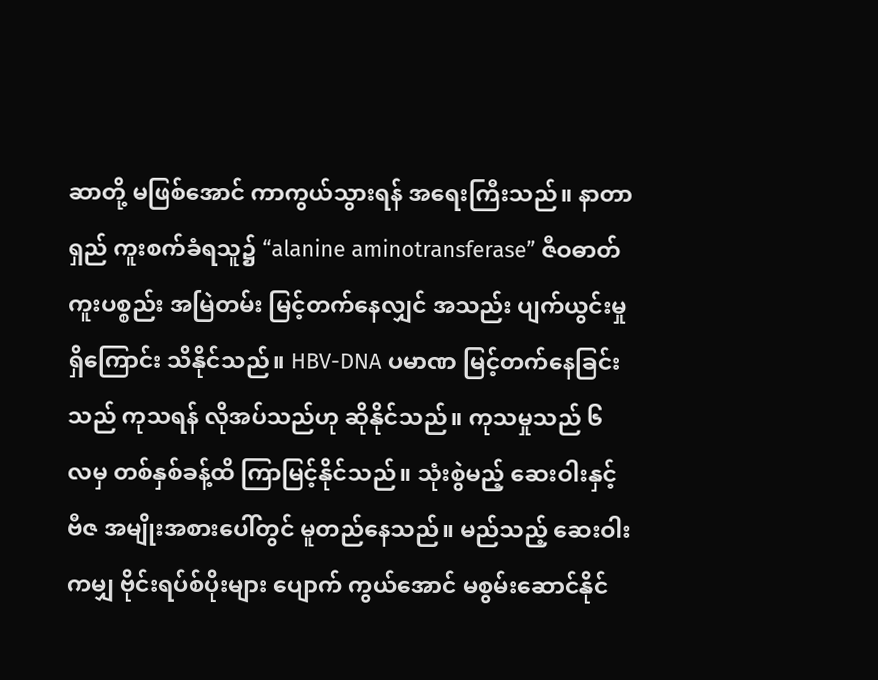ဆာတို့ မဖြစ်အောင် ကာကွယ်သွားရန် အရေးကြီးသည်။ နာတာရှည် ကူးစက်ခံရသူ၌ “alanine aminotransferase” ဇီဝဓာတ်ကူးပစ္စည်း အမြဲတမ်း မြင့်တက်နေလျှင် အသည်း ပျက်ယွင်းမှုရှိကြောင်း သိနိုင်သည်။ HBV-DNA ပမာဏ မြင့်တက်နေခြင်းသည် ကုသရန် လိုအပ်သည်ဟု ဆိုနိုင်သည်။ ကုသမှုသည် ၆ လမှ တစ်နှစ်ခန့်ထိ ကြာမြင့်နိုင်သည်။ သုံးစွဲမည့် ဆေးဝါးနှင့် ဗီဇ အမျိုးအစားပေါ်တွင် မူတည်နေသည်။ မည်သည့် ဆေးဝါးကမျှ ဗိုင်းရပ်စ်ပိုးများ ပျောက် ကွယ်အောင် မစွမ်းဆောင်နိုင်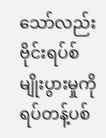သော်လည်း ဗိုင်းရပ်စ် မျိုးပွားမှုကို ရပ်တန့်ပစ်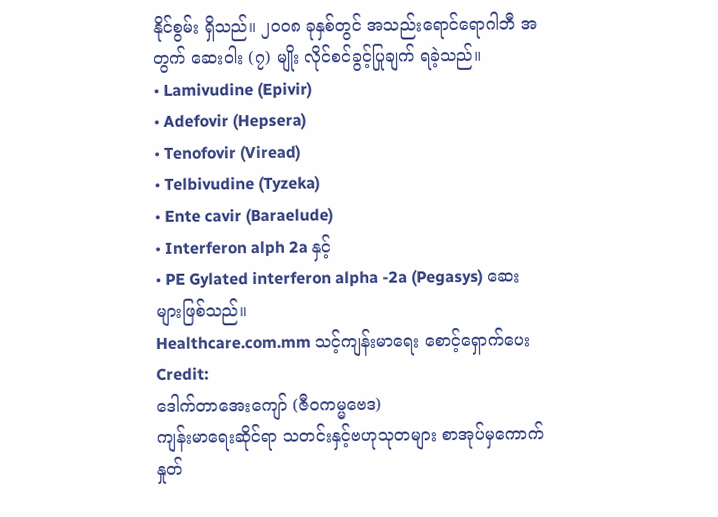နိုင်စွမ်း ရှိသည်။ ၂၀၀၈ ခုနှစ်တွင် အသည်းရောင်ရောဂါဘီ အတွက် ဆေးဝါး (၇) မျိုး လိုင်စင်ခွင့်ပြုချက် ရခဲ့သည်။
• Lamivudine (Epivir)
• Adefovir (Hepsera)
• Tenofovir (Viread)
• Telbivudine (Tyzeka)
• Ente cavir (Baraelude)
• Interferon alph 2a နှင့်
• PE Gylated interferon alpha -2a (Pegasys) ဆေးများဖြစ်သည်။
Healthcare.com.mm သင့်ကျန်းမာရေး စောင့်ရှောက်ပေး
Credit:
ဒေါက်တာအေးကျော် (ဇီဝကမ္မဗေဒ)
ကျန်းမာရေးဆိုင်ရာ သတင်းနှင့်ဗဟုသုတများ စာအုပ်မှကောက်နှုတ်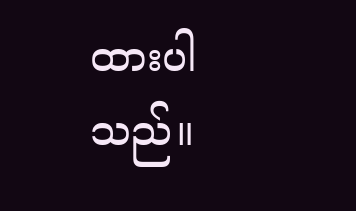ထားပါသည်။